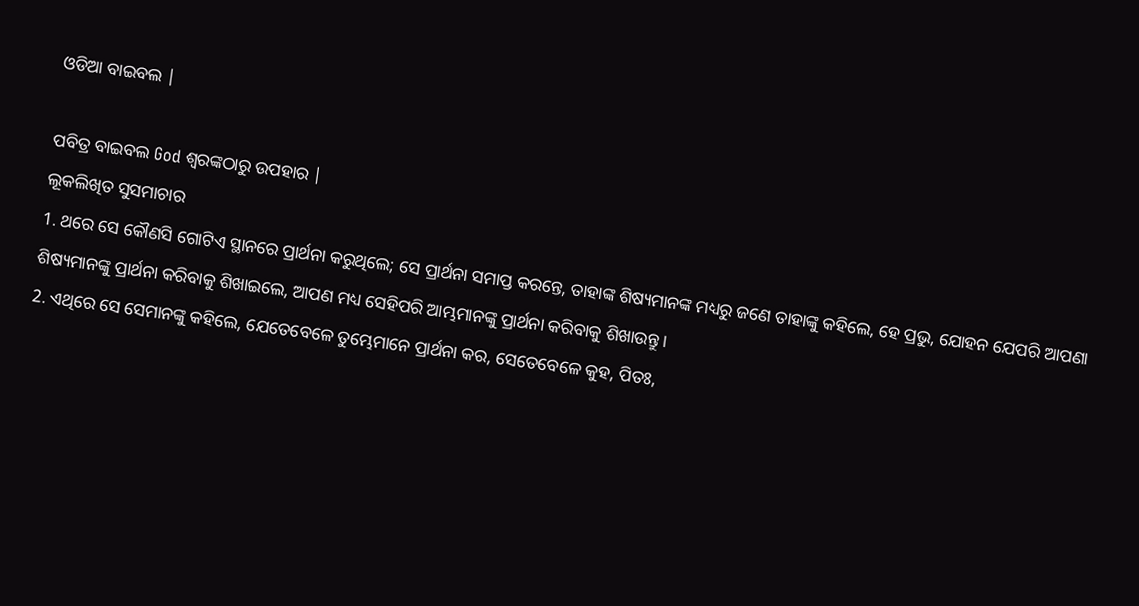ଓଡିଆ ବାଇବଲ |

ପବିତ୍ର ବାଇବଲ God ଶ୍ବରଙ୍କଠାରୁ ଉପହାର |
ଲୂକଲିଖିତ ସୁସମାଚାର
1. ଥରେ ସେ କୌଣସି ଗୋଟିଏ ସ୍ଥାନରେ ପ୍ରାର୍ଥନା କରୁଥିଲେ; ସେ ପ୍ରାର୍ଥନା ସମାପ୍ତ କରନ୍ତେ, ତାହାଙ୍କ ଶିଷ୍ୟମାନଙ୍କ ମଧ୍ୟରୁ ଜଣେ ତାହାଙ୍କୁ କହିଲେ, ହେ ପ୍ରଭୁ, ଯୋହନ ଯେପରି ଆପଣା ଶିଷ୍ୟମାନଙ୍କୁ ପ୍ରାର୍ଥନା କରିବାକୁ ଶିଖାଇଲେ, ଆପଣ ମଧ୍ୟ ସେହିପରି ଆମ୍ଭମାନଙ୍କୁ ପ୍ରାର୍ଥନା କରିବାକୁ ଶିଖାଉନ୍ତୁ ।
2. ଏଥିରେ ସେ ସେମାନଙ୍କୁ କହିଲେ, ଯେତେବେଳେ ତୁମ୍ଭେମାନେ ପ୍ରାର୍ଥନା କର, ସେତେବେଳେ କୁହ, ପିତଃ,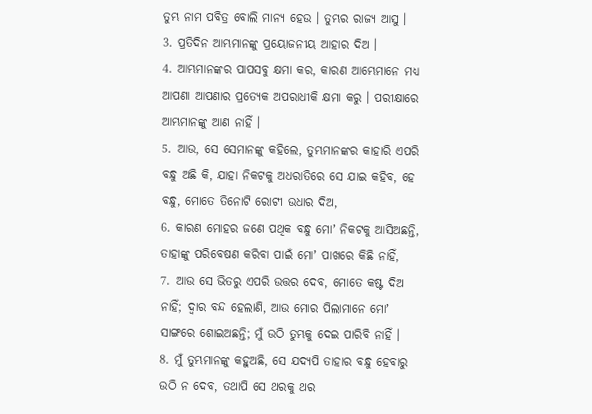ତୁମ୍ଭ ନାମ ପବିତ୍ର ବୋଲି ମାନ୍ୟ ହେଉ । ତୁମ୍ଭର ରାଜ୍ୟ ଆସୁ ।
3. ପ୍ରତିଦିନ ଆମ୍ଭମାନଙ୍କୁ ପ୍ରୟୋଜନୀୟ ଆହାର ଦିଅ ।
4. ଆମ୍ଭମାନଙ୍କର ପାପସବୁ କ୍ଷମା କର, କାରଣ ଆମ୍ଭେମାନେ ମଧ୍ୟ ଆପଣା ଆପଣାର ପ୍ରତ୍ୟେକ ଅପରାଧୀକି କ୍ଷମା କରୁ । ପରୀକ୍ଷାରେ ଆମ୍ଭମାନଙ୍କୁ ଆଣ ନାହିଁ ।
5. ଆଉ, ସେ ସେମାନଙ୍କୁ କହିଲେ, ତୁମ୍ଭମାନଙ୍କର କାହାରି ଏପରି ବନ୍ଧୁ ଅଛି କି, ଯାହା ନିକଟକୁ ଅଧରାତିରେ ସେ ଯାଇ କହିବ, ହେ ବନ୍ଧୁ, ମୋତେ ତିନୋଟି ରୋଟୀ ଉଧାର ଦିଅ,
6. କାରଣ ମୋହର ଜଣେ ପଥିକ ବନ୍ଧୁ ମୋʼ ନିକଟକୁ ଆସିଅଛନ୍ତି, ତାହାଙ୍କୁ ପରିବେଷଣ କରିବା ପାଇଁ ମୋʼ ପାଖରେ କିଛି ନାହିଁ,
7. ଆଉ ସେ ଭିତରୁ ଏପରି ଉତ୍ତର ଦେବ, ମୋତେ କଷ୍ଟ ଦିଅ ନାହିଁ; ଦ୍ଵାର ବନ୍ଦ ହେଲାଣି, ଆଉ ମୋର ପିଲାମାନେ ମୋʼ ସାଙ୍ଗରେ ଶୋଇଅଛନ୍ତି; ମୁଁ ଉଠି ତୁମ୍ଭକୁ ଦେଇ ପାରିବି ନାହିଁ ।
8. ମୁଁ ତୁମ୍ଭମାନଙ୍କୁ କହୁଅଛି, ସେ ଯଦ୍ୟପି ତାହାର ବନ୍ଧୁ ହେବାରୁ ଉଠି ନ ଦେବ, ତଥାପି ସେ ଥରକୁ ଥର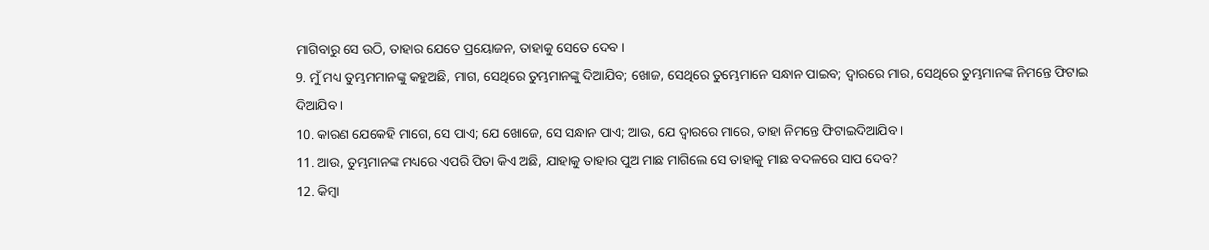ମାଗିବାରୁ ସେ ଉଠି, ତାହାର ଯେତେ ପ୍ରୟୋଜନ, ତାହାକୁ ସେତେ ଦେବ ।
9. ମୁଁ ମଧ୍ୟ ତୁମ୍ଭମମାନଙ୍କୁ କହୁଅଛି, ମାଗ, ସେଥିରେ ତୁମ୍ଭମାନଙ୍କୁ ଦିଆଯିବ; ଖୋଜ, ସେଥିରେ ତୁମ୍ଭେମାନେ ସନ୍ଧାନ ପାଇବ; ଦ୍ଵାରରେ ମାର, ସେଥିରେ ତୁମ୍ଭମାନଙ୍କ ନିମନ୍ତେ ଫିଟାଇ ଦିଆଯିବ ।
10. କାରଣ ଯେକେହି ମାଗେ, ସେ ପାଏ; ଯେ ଖୋଜେ, ସେ ସନ୍ଧାନ ପାଏ; ଆଉ, ଯେ ଦ୍ଵାରରେ ମାରେ, ତାହା ନିମନ୍ତେ ଫିଟାଇଦିଆଯିବ ।
11. ଆଉ, ତୁମ୍ଭମାନଙ୍କ ମଧ୍ୟରେ ଏପରି ପିତା କିଏ ଅଛି, ଯାହାକୁ ତାହାର ପୁଅ ମାଛ ମାଗିଲେ ସେ ତାହାକୁ ମାଛ ବଦଳରେ ସାପ ଦେବ?
12. କିମ୍ଵା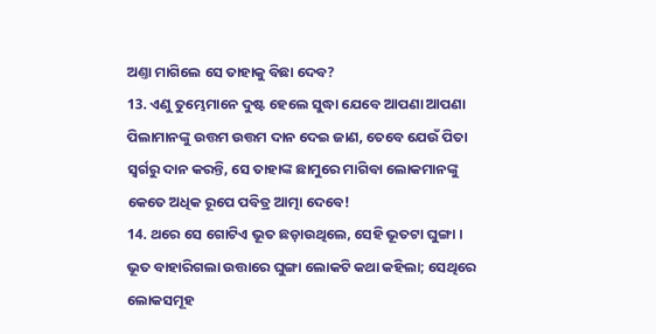ଅଣ୍ତା ମାଗିଲେ ସେ ତାହାକୁ ବିଛା ଦେବ?
13. ଏଣୁ ତୁମ୍ଭେମାନେ ଦୁଷ୍ଟ ହେଲେ ସୁଦ୍ଧା ଯେବେ ଆପଣା ଆପଣା ପିଲାମାନଙ୍କୁ ଉତ୍ତମ ଉତ୍ତମ ଦାନ ଦେଇ ଜାଣ, ତେବେ ଯେଉଁ ପିତା ସ୍ଵର୍ଗରୁ ଦାନ କରନ୍ତି, ସେ ତାହାଙ୍କ ଛାମୁରେ ମାଗିବା ଲୋକମାନଙ୍କୁ କେତେ ଅଧିକ ରୂପେ ପବିତ୍ର ଆତ୍ମା ଦେବେ!
14. ଥରେ ସେ ଗୋଟିଏ ଭୂତ ଛଡ଼ାଉଥିଲେ, ସେହି ଭୂତଟା ଘୁଙ୍ଗା । ଭୂତ ବାହାରିଗଲା ଉତ୍ତାରେ ଘୁଙ୍ଗା ଲୋକଟି କଥା କହିଲା; ସେଥିରେ ଲୋକସମୂହ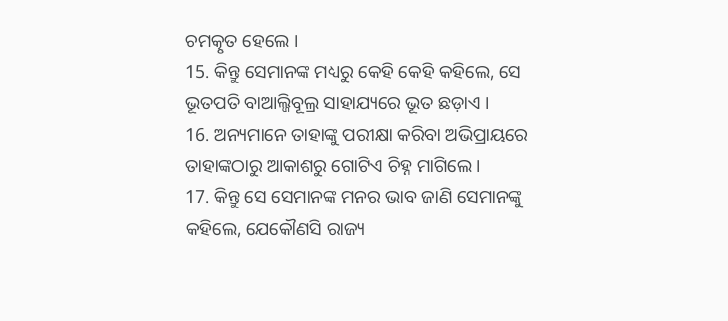ଚମତ୍କୃତ ହେଲେ ।
15. କିନ୍ତୁ ସେମାନଙ୍କ ମଧ୍ୟରୁ କେହି କେହି କହିଲେ, ସେ ଭୂତପତି ବାଆଲ୍ଜିବୂଲ୍ର ସାହାଯ୍ୟରେ ଭୂତ ଛଡ଼ାଏ ।
16. ଅନ୍ୟମାନେ ତାହାଙ୍କୁ ପରୀକ୍ଷା କରିବା ଅଭିପ୍ରାୟରେ ତାହାଙ୍କଠାରୁ ଆକାଶରୁ ଗୋଟିଏ ଚିହ୍ନ ମାଗିଲେ ।
17. କିନ୍ତୁ ସେ ସେମାନଙ୍କ ମନର ଭାବ ଜାଣି ସେମାନଙ୍କୁ କହିଲେ, ଯେକୌଣସି ରାଜ୍ୟ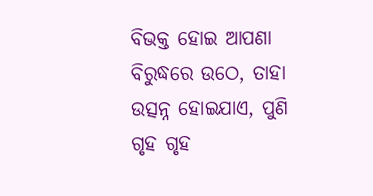ବିଭକ୍ତ ହୋଇ ଆପଣା ବିରୁଦ୍ଧରେ ଉଠେ, ତାହା ଉତ୍ସନ୍ନ ହୋଇଯାଏ, ପୁଣି ଗୃହ ଗୃହ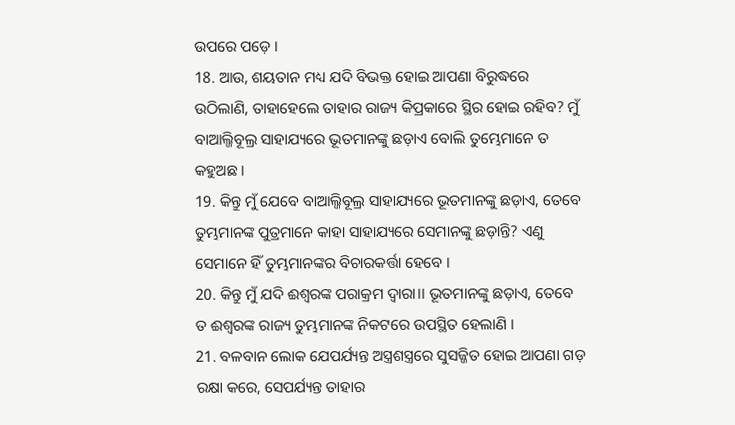ଉପରେ ପଡ଼େ ।
18. ଆଉ, ଶୟତାନ ମଧ୍ୟ ଯଦି ବିଭକ୍ତ ହୋଇ ଆପଣା ବିରୁଦ୍ଧରେ ଉଠିଲାଣି, ତାହାହେଲେ ତାହାର ରାଜ୍ୟ କିପ୍ରକାରେ ସ୍ଥିର ହୋଇ ରହିବ? ମୁଁ ବାଆଲ୍ଜିବୂଲ୍ର ସାହାଯ୍ୟରେ ଭୂତମାନଙ୍କୁ ଛଡ଼ାଏ ବୋଲି ତୁମ୍ଭେମାନେ ତ କହୁଅଛ ।
19. କିନ୍ତୁ ମୁଁ ଯେବେ ବାଆଲ୍ଜିବୂଲ୍ର ସାହାଯ୍ୟରେ ଭୂତମାନଙ୍କୁ ଛଡ଼ାଏ, ତେବେ ତୁମ୍ଭମାନଙ୍କ ପୁତ୍ରମାନେ କାହା ସାହାଯ୍ୟରେ ସେମାନଙ୍କୁ ଛଡ଼ାନ୍ତି? ଏଣୁ ସେମାନେ ହିଁ ତୁମ୍ଭମାନଙ୍କର ବିଚାରକର୍ତ୍ତା ହେବେ ।
20. କିନ୍ତୁ ମୁଁ ଯଦି ଈଶ୍ଵରଙ୍କ ପରାକ୍ରମ ଦ୍ଵାରା।। ଭୂତମାନଙ୍କୁ ଛଡ଼ାଏ, ତେବେ ତ ଈଶ୍ଵରଙ୍କ ରାଜ୍ୟ ତୁମ୍ଭମାନଙ୍କ ନିକଟରେ ଉପସ୍ଥିତ ହେଲାଣି ।
21. ବଳବାନ ଲୋକ ଯେପର୍ଯ୍ୟନ୍ତ ଅସ୍ତ୍ରଶସ୍ତ୍ରରେ ସୁସଜ୍ଜିତ ହୋଇ ଆପଣା ଗଡ଼ ରକ୍ଷା କରେ, ସେପର୍ଯ୍ୟନ୍ତ ତାହାର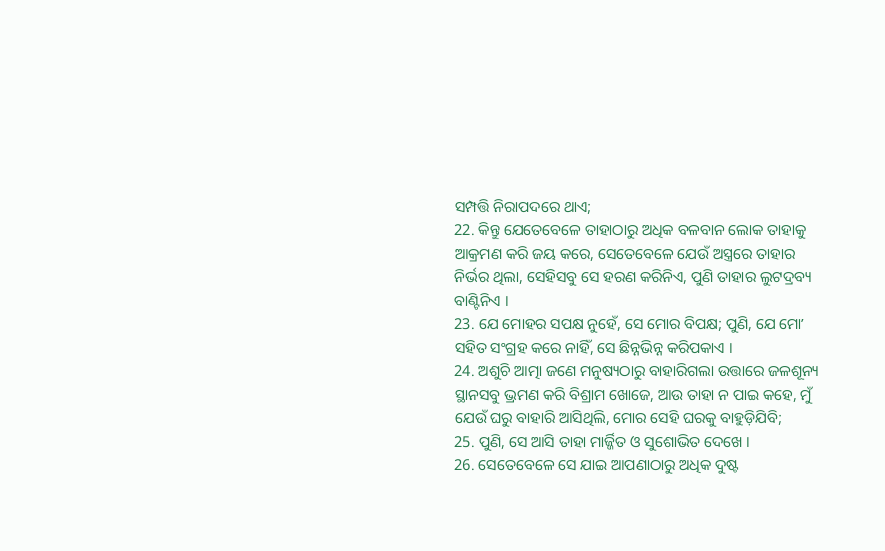ସମ୍ପତ୍ତି ନିରାପଦରେ ଥାଏ;
22. କିନ୍ତୁ ଯେତେବେଳେ ତାହାଠାରୁ ଅଧିକ ବଳବାନ ଲୋକ ତାହାକୁ ଆକ୍ରମଣ କରି ଜୟ କରେ, ସେତେବେଳେ ଯେଉଁ ଅସ୍ତ୍ରରେ ତାହାର ନିର୍ଭର ଥିଲା, ସେହିସବୁ ସେ ହରଣ କରିନିଏ, ପୁଣି ତାହାର ଲୁଟଦ୍ରବ୍ୟ ବାଣ୍ଟିନିଏ ।
23. ଯେ ମୋହର ସପକ୍ଷ ନୁହେଁ, ସେ ମୋର ବିପକ୍ଷ; ପୁଣି, ଯେ ମୋʼ ସହିତ ସଂଗ୍ରହ କରେ ନାହିଁ, ସେ ଛିନ୍ନଭିନ୍ନ କରିପକାଏ ।
24. ଅଶୁଚି ଆତ୍ମା ଜଣେ ମନୁଷ୍ୟଠାରୁ ବାହାରିଗଲା ଉତ୍ତାରେ ଜଳଶୂନ୍ୟ ସ୍ଥାନସବୁ ଭ୍ରମଣ କରି ବିଶ୍ରାମ ଖୋଜେ, ଆଉ ତାହା ନ ପାଇ କହେ, ମୁଁ ଯେଉଁ ଘରୁ ବାହାରି ଆସିଥିଲି, ମୋର ସେହି ଘରକୁ ବାହୁଡ଼ିଯିବି;
25. ପୁଣି, ସେ ଆସି ତାହା ମାର୍ଜ୍ଜିତ ଓ ସୁଶୋଭିତ ଦେଖେ ।
26. ସେତେବେଳେ ସେ ଯାଇ ଆପଣାଠାରୁ ଅଧିକ ଦୁଷ୍ଟ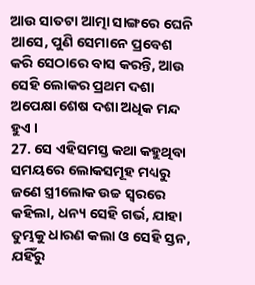ଆଉ ସାତଟା ଆତ୍ମା ସାଙ୍ଗରେ ଘେନି ଆସେ, ପୁଣି ସେମାନେ ପ୍ରବେଶ କରି ସେଠାରେ ବାସ କରନ୍ତି, ଆଉ ସେହି ଲୋକର ପ୍ରଥମ ଦଶା ଅପେକ୍ଷା ଶେଷ ଦଶା ଅଧିକ ମନ୍ଦ ହୁଏ ।
27. ସେ ଏହିସମସ୍ତ କଥା କହୁଥିବା ସମୟରେ ଲୋକସମୂହ ମଧ୍ୟରୁ ଜଣେ ସ୍ତ୍ରୀଲୋକ ଉଚ୍ଚ ସ୍ଵରରେ କହିଲା, ଧନ୍ୟ ସେହି ଗର୍ଭ, ଯାହା ତୁମ୍ଭକୁ ଧାରଣ କଲା ଓ ସେହି ସ୍ତନ, ଯହିଁରୁ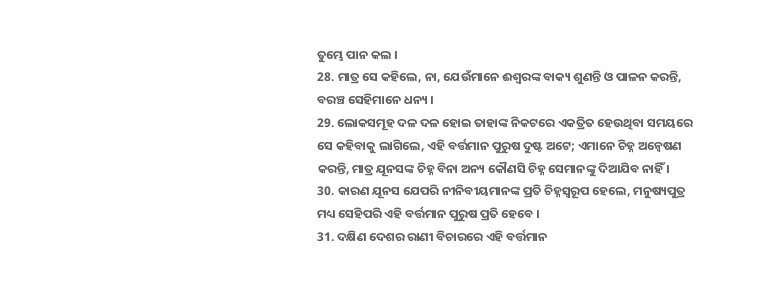ତୁମ୍ଭେ ପାନ କଲ ।
28. ମାତ୍ର ସେ କହିଲେ, ନା, ଯେଉଁମାନେ ଈଶ୍ଵରଙ୍କ ବାକ୍ୟ ଶୁଣନ୍ତି ଓ ପାଳନ କରନ୍ତି, ବରଞ୍ଚ ସେହିମାନେ ଧନ୍ୟ ।
29. ଲୋକସମୂହ ଦଳ ଦଳ ହୋଇ ତାହାଙ୍କ ନିକଟରେ ଏକତ୍ରିତ ହେଉଥିବା ସମୟରେ ସେ କହିବାକୁ ଲାଗିଲେ, ଏହି ବର୍ତ୍ତମାନ ପୁରୁଷ ଦୁଷ୍ଟ ଅଟେ; ଏମାନେ ଚିହ୍ନ ଅନ୍ଵେଷଣ କରନ୍ତି, ମାତ୍ର ଯୂନସଙ୍କ ଚିହ୍ନ ବିନା ଅନ୍ୟ କୌଣସି ଚିହ୍ନ ସେମାନଙ୍କୁ ଦିଆଯିବ ନାହିଁ ।
30. କାରଣ ଯୂନସ ଯେପରି ନୀନିବୀୟମାନଙ୍କ ପ୍ରତି ଚିହ୍ନସ୍ଵରୂପ ହେଲେ, ମନୁଷ୍ୟପୁତ୍ର ମଧ୍ୟ ସେହିପରି ଏହି ବର୍ତ୍ତମାନ ପୁରୁଷ ପ୍ରତି ହେବେ ।
31. ଦକ୍ଷିଣ ଦେଶର ରାଣୀ ବିଚାରରେ ଏହି ବର୍ତ୍ତମାନ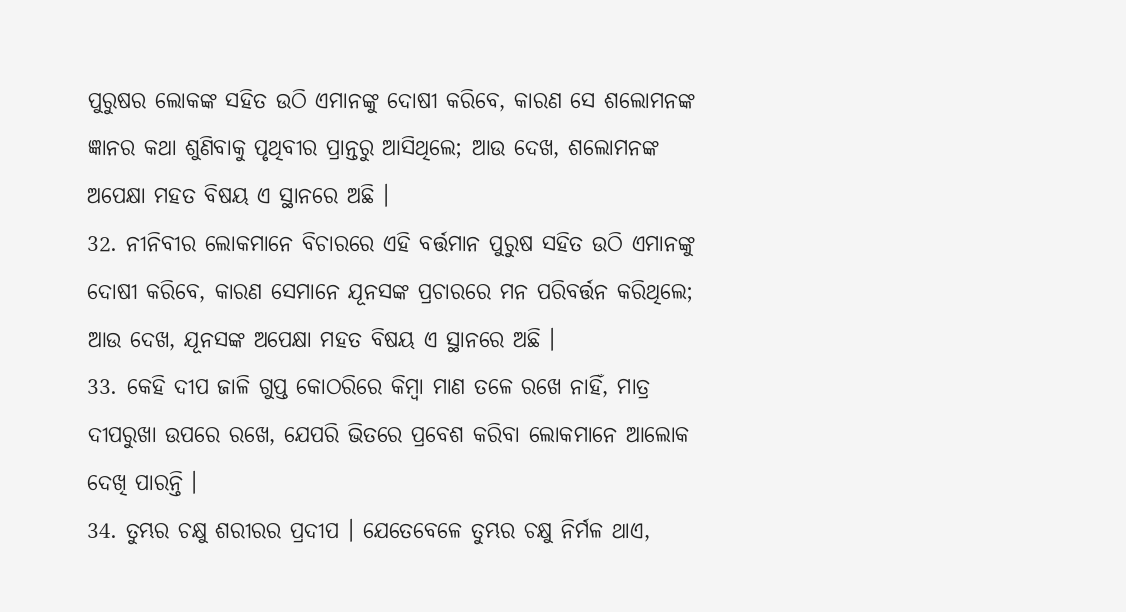ପୁରୁଷର ଲୋକଙ୍କ ସହିତ ଉଠି ଏମାନଙ୍କୁ ଦୋଷୀ କରିବେ, କାରଣ ସେ ଶଲୋମନଙ୍କ ଜ୍ଞାନର କଥା ଶୁଣିବାକୁ ପୃଥିବୀର ପ୍ରାନ୍ତରୁ ଆସିଥିଲେ; ଆଉ ଦେଖ, ଶଲୋମନଙ୍କ ଅପେକ୍ଷା ମହତ ବିଷୟ ଏ ସ୍ଥାନରେ ଅଛି ।
32. ନୀନିବୀର ଲୋକମାନେ ବିଚାରରେ ଏହି ବର୍ତ୍ତମାନ ପୁରୁଷ ସହିତ ଉଠି ଏମାନଙ୍କୁ ଦୋଷୀ କରିବେ, କାରଣ ସେମାନେ ଯୂନସଙ୍କ ପ୍ରଚାରରେ ମନ ପରିବର୍ତ୍ତନ କରିଥିଲେ; ଆଉ ଦେଖ, ଯୂନସଙ୍କ ଅପେକ୍ଷା ମହତ ବିଷୟ ଏ ସ୍ଥାନରେ ଅଛି ।
33. କେହି ଦୀପ ଜାଳି ଗୁପ୍ତ କୋଠରିରେ କିମ୍ଵା ମାଣ ତଳେ ରଖେ ନାହିଁ, ମାତ୍ର ଦୀପରୁଖା ଉପରେ ରଖେ, ଯେପରି ଭିତରେ ପ୍ରବେଶ କରିବା ଲୋକମାନେ ଆଲୋକ ଦେଖି ପାରନ୍ତି ।
34. ତୁମ୍ଭର ଚକ୍ଷୁ ଶରୀରର ପ୍ରଦୀପ । ଯେତେବେଳେ ତୁମ୍ଭର ଚକ୍ଷୁ ନିର୍ମଳ ଥାଏ,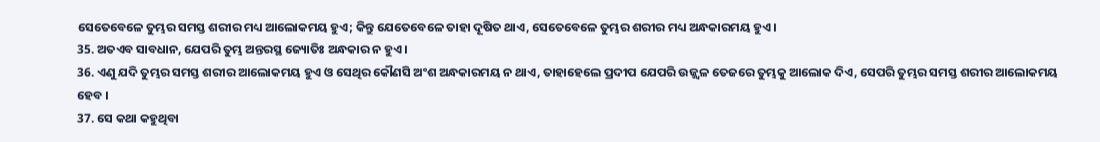ସେତେବେଳେ ତୁମ୍ଭର ସମସ୍ତ ଶରୀର ମଧ୍ୟ ଆଲୋକମୟ ହୁଏ; କିନ୍ତୁ ଯେତେବେଳେ ତାହା ଦୂଷିତ ଥାଏ, ସେତେବେଳେ ତୁମ୍ଭର ଶରୀର ମଧ୍ୟ ଅନ୍ଧକାରମୟ ହୁଏ ।
35. ଅତଏବ ସାବଧାନ, ଯେପରି ତୁମ୍ଭ ଅନ୍ତରସ୍ଥ ଜ୍ୟୋତିଃ ଅନ୍ଧକାର ନ ହୁଏ ।
36. ଏଣୁ ଯଦି ତୁମ୍ଭର ସମସ୍ତ ଶରୀର ଆଲୋକମୟ ହୁଏ ଓ ସେଥିର କୌଣସି ଅଂଶ ଅନ୍ଧକାରମୟ ନ ଥାଏ, ତାହାହେଲେ ପ୍ରଦୀପ ଯେପରି ଉଜ୍ଜ୍ଵଳ ତେଜରେ ତୁମ୍ଭକୁ ଆଲୋକ ଦିଏ, ସେପରି ତୁମ୍ଭର ସମସ୍ତ ଶରୀର ଆଲୋକମୟ ହେବ ।
37. ସେ କଥା କହୁଥିବା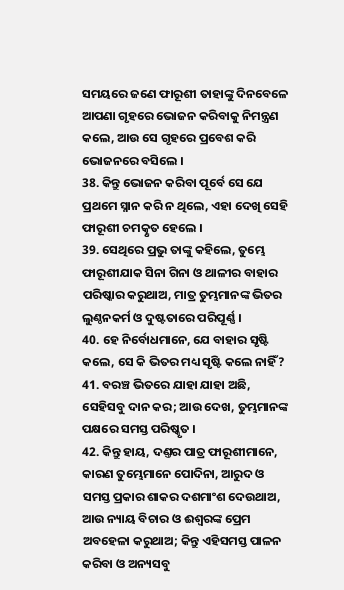ସମୟରେ ଜଣେ ଫାରୂଶୀ ତାହାଙ୍କୁ ଦିନବେଳେ ଆପଣା ଗୃହରେ ଭୋଜନ କରିବାକୁ ନିମନ୍ତ୍ରଣ କଲେ, ଆଉ ସେ ଗୃହରେ ପ୍ରବେଶ କରି ଭୋଜନରେ ବସିଲେ ।
38. କିନ୍ତୁ ଭୋଜନ କରିବା ପୂର୍ବେ ସେ ଯେ ପ୍ରଥମେ ସ୍ନାନ କରି ନ ଥିଲେ, ଏହା ଦେଖି ସେହି ଫାରୂଶୀ ଚମତ୍କୃତ ହେଲେ ।
39. ସେଥିରେ ପ୍ରଭୁ ତାଙ୍କୁ କହିଲେ, ତୁମ୍ଭେ ଫାରୂଶୀଯାକ ସିନା ଗିନା ଓ ଥାଳୀର ବାହାର ପରିଷ୍କାର କରୁଥାଅ, ମାତ୍ର ତୁମ୍ଭମାନଙ୍କ ଭିତର ଲୁଣ୍ଠନକର୍ମ ଓ ଦୁଷ୍ଟତାରେ ପରିପୂର୍ଣ୍ଣ ।
40. ହେ ନିର୍ବୋଧମାନେ, ଯେ ବାହାର ସୃଷ୍ଟି କଲେ, ସେ କି ଭିତର ମଧ୍ୟ ସୃଷ୍ଟି କଲେ ନାହିଁ?
41. ବରଞ୍ଚ ଭିତରେ ଯାହା ଯାହା ଅଛି, ସେହିସବୁ ଦାନ କର; ଆଉ ଦେଖ, ତୁମ୍ଭମାନଙ୍କ ପକ୍ଷରେ ସମସ୍ତ ପରିଷ୍କୃତ ।
42. କିନ୍ତୁ ହାୟ, ଦଣ୍ତର ପାତ୍ର ଫାରୂଶୀମାନେ, କାରଣ ତୁମ୍ଭେମାନେ ପୋଦିନା, ଆରୁଦ ଓ ସମସ୍ତ ପ୍ରକାର ଶାକର ଦଶମାଂଶ ଦେଉଥାଅ, ଆଉ ନ୍ୟାୟ ବିଚାର ଓ ଈଶ୍ଵରଙ୍କ ପ୍ରେମ ଅବହେଳା କରୁଥାଅ; କିନ୍ତୁ ଏହିସମସ୍ତ ପାଳନ କରିବା ଓ ଅନ୍ୟସବୁ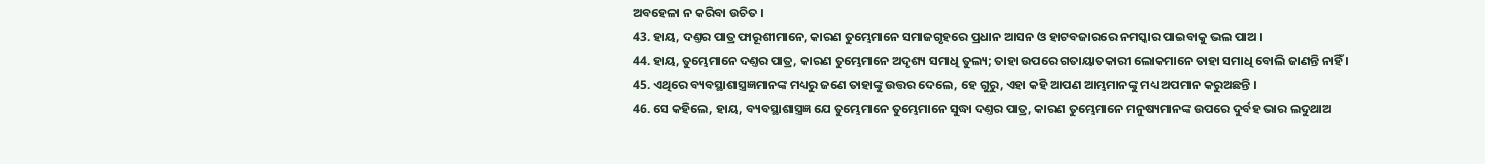ଅବହେଳା ନ କରିବା ଉଚିତ ।
43. ହାୟ, ଦଣ୍ତର ପାତ୍ର ଫାରୂଶୀମାନେ, କାରଣ ତୁମ୍ଭେମାନେ ସମାଜଗୃହରେ ପ୍ରଧାନ ଆସନ ଓ ହାଟବଜାରରେ ନମସ୍କାର ପାଇବାକୁ ଭଲ ପାଅ ।
44. ହାୟ, ତୁମ୍ଭେମାନେ ଦଣ୍ତର ପାତ୍ର, କାରଣ ତୁମ୍ଭେମାନେ ଅଦୃଶ୍ୟ ସମାଧି ତୁଲ୍ୟ; ତାହା ଉପରେ ଗତାୟାତକାରୀ ଲୋକମାନେ ତାହା ସମାଧି ବୋଲି ଜାଣନ୍ତି ନାହିଁ ।
45. ଏଥିରେ ବ୍ୟବସ୍ଥାଶାସ୍ତ୍ରଜ୍ଞମାନଙ୍କ ମଧ୍ୟରୁ ଜଣେ ତାହାଙ୍କୁ ଉତ୍ତର ଦେଲେ, ହେ ଗୁରୁ, ଏହା କହି ଆପଣ ଆମ୍ଭମାନଙ୍କୁ ମଧ୍ୟ ଅପମାନ କରୁଅଛନ୍ତି ।
46. ସେ କହିଲେ, ହାୟ, ବ୍ୟବସ୍ଥାଶାସ୍ତ୍ରଜ୍ଞ ଯେ ତୁମ୍ଭେମାନେ ତୁମ୍ଭେମାନେ ସୁଦ୍ଧା ଦଣ୍ତର ପାତ୍ର, କାରଣ ତୁମ୍ଭେମାନେ ମନୁଷ୍ୟମାନଙ୍କ ଉପରେ ଦୁର୍ବହ ଭାର ଲଦୁଥାଅ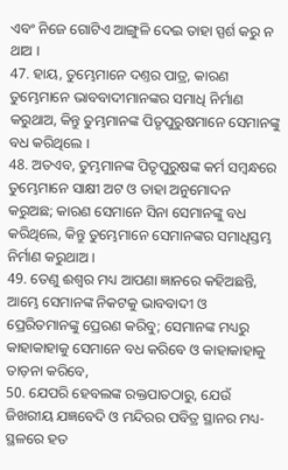ଏବଂ ନିଜେ ଗୋଟିଏ ଆଙ୍ଗୁଳି ଦେଇ ତାହା ସ୍ପର୍ଶ କରୁ ନ ଥାଅ ।
47. ହାୟ, ତୁମ୍ଭେମାନେ ଦଣ୍ତର ପାତ୍ର, କାରଣ ତୁମ୍ଭେମାନେ ଭାବବାଦୀମାନଙ୍କର ସମାଧି ନିର୍ମାଣ କରୁଥାଅ, କିନ୍ତୁ ତୁମ୍ଭମାନଙ୍କ ପିତୃପୁରୁଷମାନେ ସେମାନଙ୍କୁ ବଧ କରିଥିଲେ ।
48. ଅତଏବ, ତୁମ୍ଭମାନଙ୍କ ପିତୃପୁରୁଷଙ୍କ କର୍ମ ସମ୍ଵନ୍ଧରେ ତୁମ୍ଭେମାନେ ସାକ୍ଷୀ ଅଟ ଓ ତାହା ଅନୁମୋଦନ କରୁଅଛ; କାରଣ ସେମାନେ ସିନା ସେମାନଙ୍କୁ ବଧ କରିଥିଲେ, କିନ୍ତୁ ତୁମ୍ଭେମାନେ ସେମାନଙ୍କର ସମାଧିସ୍ତମ୍ଭ ନିର୍ମାଣ କରୁଥାଅ ।
49. ତେଣୁ ଈଶ୍ଵର ମଧ୍ୟ ଆପଣା ଜ୍ଞାନରେ କହିଅଛନ୍ତି, ଆମ୍ଭେ ସେମାନଙ୍କ ନିକଟକୁ ଭାବବାଦୀ ଓ ପ୍ରେରିତମାନଙ୍କୁ ପ୍ରେରଣ କରିବୁ; ସେମାନଙ୍କ ମଧ୍ୟରୁ କାହାକାହାକୁ ସେମାନେ ବଧ କରିବେ ଓ କାହାକାହାକୁ ତାଡ଼ନା କରିବେ,
50. ଯେପରି ହେବଲଙ୍କ ରକ୍ତପାତଠାରୁ, ଯେଉଁ ଜିଖରୀୟ ଯଜ୍ଞବେଦି ଓ ମନ୍ଦିରର ପବିତ୍ର ସ୍ଥାନର ମଧ୍ୟ-ସ୍ଥଳରେ ହତ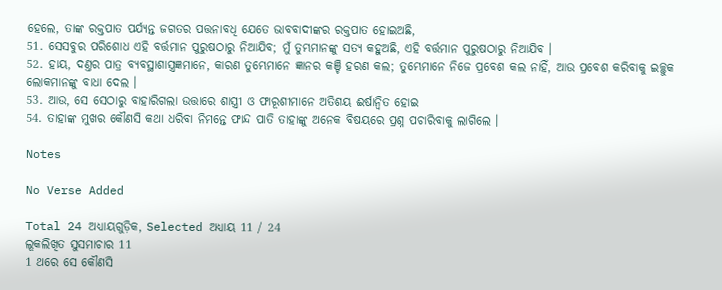ହେଲେ, ତାଙ୍କ ରକ୍ତପାତ ପର୍ଯ୍ୟନ୍ତ ଜଗତର ପତ୍ତନାବଧି ଯେତେ ଭାବବାଦୀଙ୍କର ରକ୍ତପାତ ହୋଇଅଛି,
51. ସେସବୁର ପରିଶୋଧ ଏହି ବର୍ତ୍ତମାନ ପୁରୁଷଠାରୁ ନିଆଯିବ; ମୁଁ ତୁମ୍ଭମାନଙ୍କୁ ସତ୍ୟ କହୁଅଛି, ଏହି ବର୍ତ୍ତମାନ ପୁରୁଷଠାରୁ ନିଆଯିବ ।
52. ହାୟ, ଦଣ୍ତର ପାତ୍ର ବ୍ୟବସ୍ଥାଶାସ୍ତ୍ରଜ୍ଞମାନେ, କାରଣ ତୁମ୍ଭେମାନେ ଜ୍ଞାନର କଞ୍ଚି ହରଣ କଲ; ତୁମ୍ଭେମାନେ ନିଜେ ପ୍ରବେଶ କଲ ନାହିଁ, ଆଉ ପ୍ରବେଶ କରିବାକୁ ଇଚ୍ଛୁକ ଲୋକମାନଙ୍କୁ ବାଧା ଦେଲ ।
53. ଆଉ, ସେ ସେଠାରୁ ବାହାରିଗଲା ଉତ୍ତାରେ ଶାସ୍ତ୍ରୀ ଓ ଫାରୂଶୀମାନେ ଅତିଶୟ ଈର୍ଷାନ୍ଵିତ ହୋଇ
54. ତାହାଙ୍କ ମୁଖର କୌଣସି କଥା ଧରିବା ନିମନ୍ତେ ଫାନ୍ଦ ପାତି ତାହାଙ୍କୁ ଅନେକ ବିଷୟରେ ପ୍ରଶ୍ନ ପଚାରିବାକୁ ଲାଗିଲେ ।

Notes

No Verse Added

Total 24 ଅଧ୍ୟାୟଗୁଡ଼ିକ, Selected ଅଧ୍ୟାୟ 11 / 24
ଲୂକଲିଖିତ ସୁସମାଚାର 11
1 ଥରେ ସେ କୌଣସି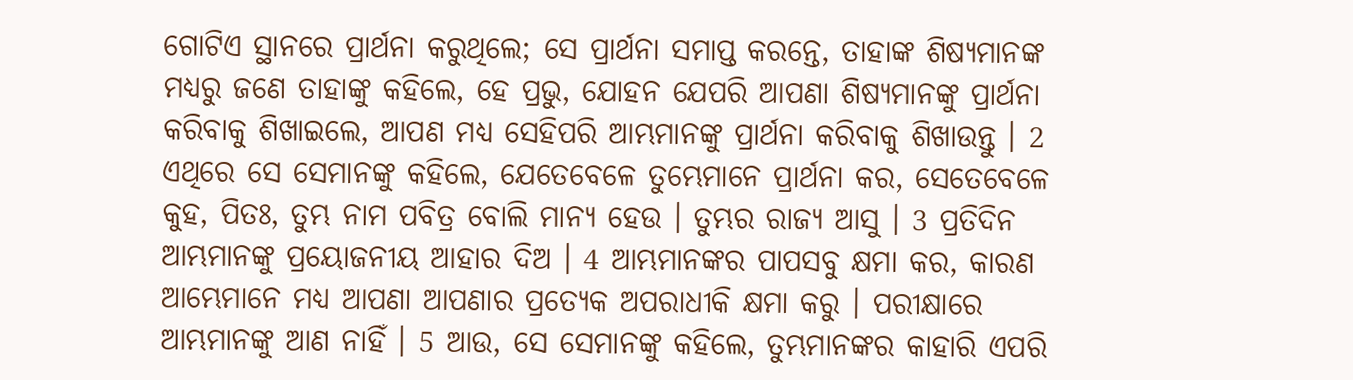ଗୋଟିଏ ସ୍ଥାନରେ ପ୍ରାର୍ଥନା କରୁଥିଲେ; ସେ ପ୍ରାର୍ଥନା ସମାପ୍ତ କରନ୍ତେ, ତାହାଙ୍କ ଶିଷ୍ୟମାନଙ୍କ ମଧ୍ୟରୁ ଜଣେ ତାହାଙ୍କୁ କହିଲେ, ହେ ପ୍ରଭୁ, ଯୋହନ ଯେପରି ଆପଣା ଶିଷ୍ୟମାନଙ୍କୁ ପ୍ରାର୍ଥନା କରିବାକୁ ଶିଖାଇଲେ, ଆପଣ ମଧ୍ୟ ସେହିପରି ଆମ୍ଭମାନଙ୍କୁ ପ୍ରାର୍ଥନା କରିବାକୁ ଶିଖାଉନ୍ତୁ । 2 ଏଥିରେ ସେ ସେମାନଙ୍କୁ କହିଲେ, ଯେତେବେଳେ ତୁମ୍ଭେମାନେ ପ୍ରାର୍ଥନା କର, ସେତେବେଳେ କୁହ, ପିତଃ, ତୁମ୍ଭ ନାମ ପବିତ୍ର ବୋଲି ମାନ୍ୟ ହେଉ । ତୁମ୍ଭର ରାଜ୍ୟ ଆସୁ । 3 ପ୍ରତିଦିନ ଆମ୍ଭମାନଙ୍କୁ ପ୍ରୟୋଜନୀୟ ଆହାର ଦିଅ । 4 ଆମ୍ଭମାନଙ୍କର ପାପସବୁ କ୍ଷମା କର, କାରଣ ଆମ୍ଭେମାନେ ମଧ୍ୟ ଆପଣା ଆପଣାର ପ୍ରତ୍ୟେକ ଅପରାଧୀକି କ୍ଷମା କରୁ । ପରୀକ୍ଷାରେ ଆମ୍ଭମାନଙ୍କୁ ଆଣ ନାହିଁ । 5 ଆଉ, ସେ ସେମାନଙ୍କୁ କହିଲେ, ତୁମ୍ଭମାନଙ୍କର କାହାରି ଏପରି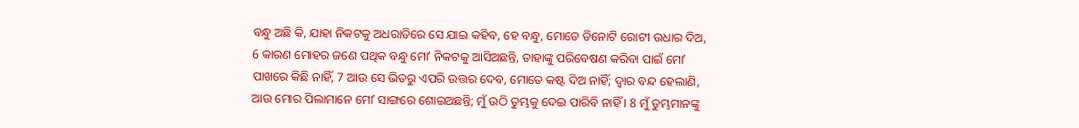ବନ୍ଧୁ ଅଛି କି, ଯାହା ନିକଟକୁ ଅଧରାତିରେ ସେ ଯାଇ କହିବ, ହେ ବନ୍ଧୁ, ମୋତେ ତିନୋଟି ରୋଟୀ ଉଧାର ଦିଅ, 6 କାରଣ ମୋହର ଜଣେ ପଥିକ ବନ୍ଧୁ ମୋʼ ନିକଟକୁ ଆସିଅଛନ୍ତି, ତାହାଙ୍କୁ ପରିବେଷଣ କରିବା ପାଇଁ ମୋʼ ପାଖରେ କିଛି ନାହିଁ, 7 ଆଉ ସେ ଭିତରୁ ଏପରି ଉତ୍ତର ଦେବ, ମୋତେ କଷ୍ଟ ଦିଅ ନାହିଁ; ଦ୍ଵାର ବନ୍ଦ ହେଲାଣି, ଆଉ ମୋର ପିଲାମାନେ ମୋʼ ସାଙ୍ଗରେ ଶୋଇଅଛନ୍ତି; ମୁଁ ଉଠି ତୁମ୍ଭକୁ ଦେଇ ପାରିବି ନାହିଁ । 8 ମୁଁ ତୁମ୍ଭମାନଙ୍କୁ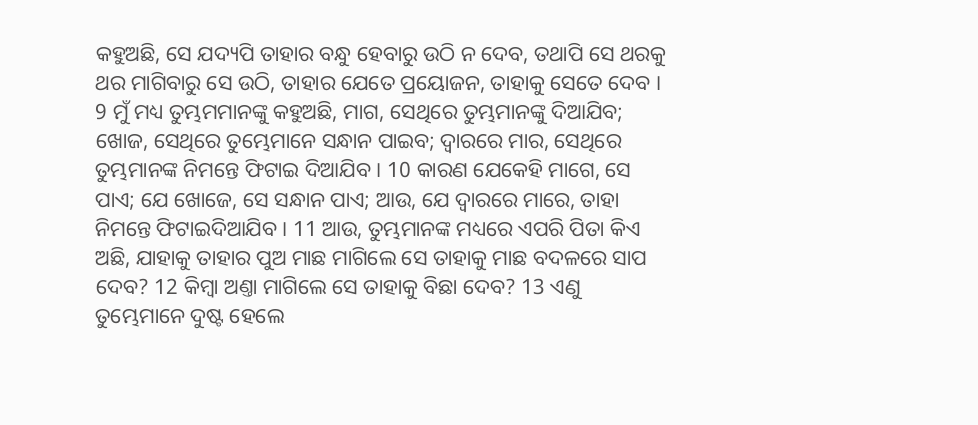କହୁଅଛି, ସେ ଯଦ୍ୟପି ତାହାର ବନ୍ଧୁ ହେବାରୁ ଉଠି ନ ଦେବ, ତଥାପି ସେ ଥରକୁ ଥର ମାଗିବାରୁ ସେ ଉଠି, ତାହାର ଯେତେ ପ୍ରୟୋଜନ, ତାହାକୁ ସେତେ ଦେବ । 9 ମୁଁ ମଧ୍ୟ ତୁମ୍ଭମମାନଙ୍କୁ କହୁଅଛି, ମାଗ, ସେଥିରେ ତୁମ୍ଭମାନଙ୍କୁ ଦିଆଯିବ; ଖୋଜ, ସେଥିରେ ତୁମ୍ଭେମାନେ ସନ୍ଧାନ ପାଇବ; ଦ୍ଵାରରେ ମାର, ସେଥିରେ ତୁମ୍ଭମାନଙ୍କ ନିମନ୍ତେ ଫିଟାଇ ଦିଆଯିବ । 10 କାରଣ ଯେକେହି ମାଗେ, ସେ ପାଏ; ଯେ ଖୋଜେ, ସେ ସନ୍ଧାନ ପାଏ; ଆଉ, ଯେ ଦ୍ଵାରରେ ମାରେ, ତାହା ନିମନ୍ତେ ଫିଟାଇଦିଆଯିବ । 11 ଆଉ, ତୁମ୍ଭମାନଙ୍କ ମଧ୍ୟରେ ଏପରି ପିତା କିଏ ଅଛି, ଯାହାକୁ ତାହାର ପୁଅ ମାଛ ମାଗିଲେ ସେ ତାହାକୁ ମାଛ ବଦଳରେ ସାପ ଦେବ? 12 କିମ୍ଵା ଅଣ୍ତା ମାଗିଲେ ସେ ତାହାକୁ ବିଛା ଦେବ? 13 ଏଣୁ ତୁମ୍ଭେମାନେ ଦୁଷ୍ଟ ହେଲେ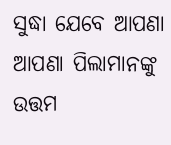ସୁଦ୍ଧା ଯେବେ ଆପଣା ଆପଣା ପିଲାମାନଙ୍କୁ ଉତ୍ତମ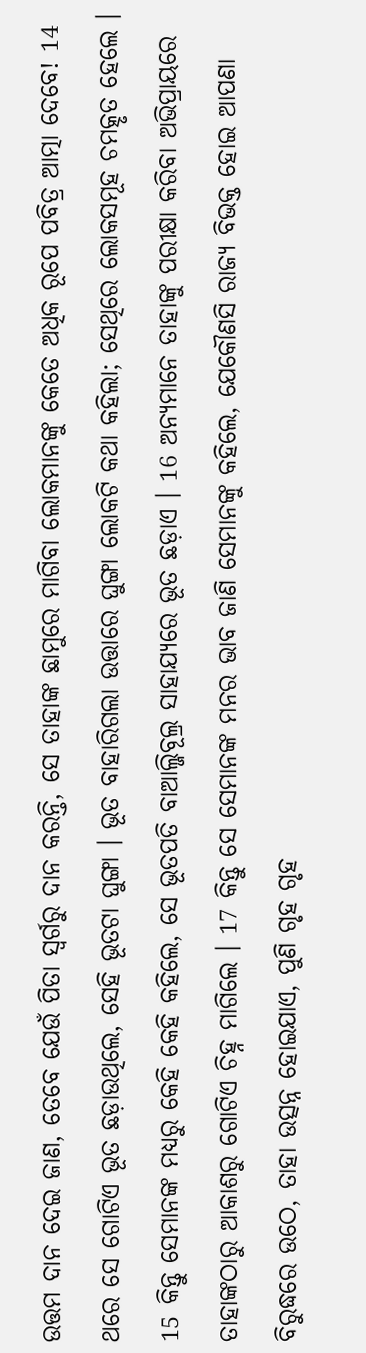ଉତ୍ତମ ଦାନ ଦେଇ ଜାଣ, ତେବେ ଯେଉଁ ପିତା ସ୍ଵର୍ଗରୁ ଦାନ କରନ୍ତି, ସେ ତାହାଙ୍କ ଛାମୁରେ ମାଗିବା ଲୋକମାନଙ୍କୁ କେତେ ଅଧିକ ରୂପେ ପବିତ୍ର ଆତ୍ମା ଦେବେ! 14 ଥରେ ସେ ଗୋଟିଏ ଭୂତ ଛଡ଼ାଉଥିଲେ, ସେହି ଭୂତଟା ଘୁଙ୍ଗା । ଭୂତ ବାହାରିଗଲା ଉତ୍ତାରେ ଘୁଙ୍ଗା ଲୋକଟି କଥା କହିଲା; ସେଥିରେ ଲୋକସମୂହ ଚମତ୍କୃତ ହେଲେ । 15 କିନ୍ତୁ ସେମାନଙ୍କ ମଧ୍ୟରୁ କେହି କେହି କହିଲେ, ସେ ଭୂତପତି ବାଆଲ୍ଜିବୂଲ୍ର ସାହାଯ୍ୟରେ ଭୂତ ଛଡ଼ାଏ । 16 ଅନ୍ୟମାନେ ତାହାଙ୍କୁ ପରୀକ୍ଷା କରିବା ଅଭିପ୍ରାୟରେ ତାହାଙ୍କଠାରୁ ଆକାଶରୁ ଗୋଟିଏ ଚିହ୍ନ ମାଗିଲେ । 17 କିନ୍ତୁ ସେ ସେମାନଙ୍କ ମନର ଭାବ ଜାଣି ସେମାନଙ୍କୁ କହିଲେ, ଯେକୌଣସି ରାଜ୍ୟ ବିଭକ୍ତ ହୋଇ ଆପଣା ବିରୁଦ୍ଧରେ ଉଠେ, ତାହା ଉତ୍ସନ୍ନ ହୋଇଯାଏ, ପୁଣି ଗୃହ ଗୃହ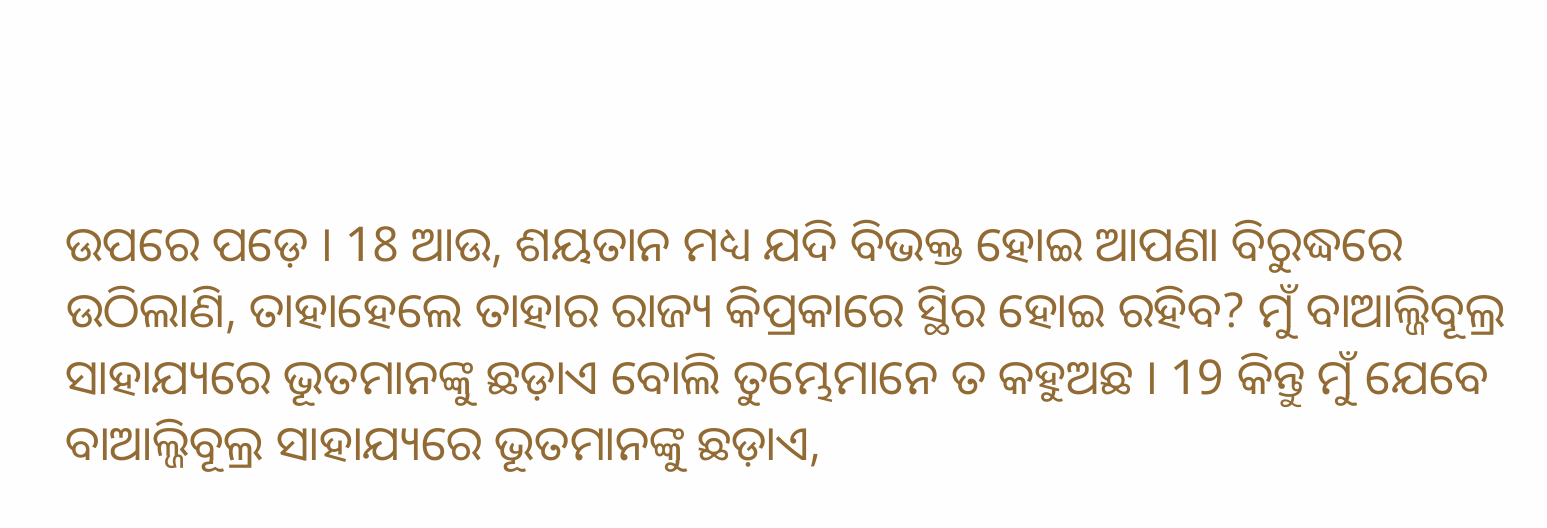ଉପରେ ପଡ଼େ । 18 ଆଉ, ଶୟତାନ ମଧ୍ୟ ଯଦି ବିଭକ୍ତ ହୋଇ ଆପଣା ବିରୁଦ୍ଧରେ ଉଠିଲାଣି, ତାହାହେଲେ ତାହାର ରାଜ୍ୟ କିପ୍ରକାରେ ସ୍ଥିର ହୋଇ ରହିବ? ମୁଁ ବାଆଲ୍ଜିବୂଲ୍ର ସାହାଯ୍ୟରେ ଭୂତମାନଙ୍କୁ ଛଡ଼ାଏ ବୋଲି ତୁମ୍ଭେମାନେ ତ କହୁଅଛ । 19 କିନ୍ତୁ ମୁଁ ଯେବେ ବାଆଲ୍ଜିବୂଲ୍ର ସାହାଯ୍ୟରେ ଭୂତମାନଙ୍କୁ ଛଡ଼ାଏ,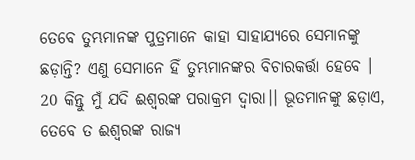ତେବେ ତୁମ୍ଭମାନଙ୍କ ପୁତ୍ରମାନେ କାହା ସାହାଯ୍ୟରେ ସେମାନଙ୍କୁ ଛଡ଼ାନ୍ତି? ଏଣୁ ସେମାନେ ହିଁ ତୁମ୍ଭମାନଙ୍କର ବିଚାରକର୍ତ୍ତା ହେବେ । 20 କିନ୍ତୁ ମୁଁ ଯଦି ଈଶ୍ଵରଙ୍କ ପରାକ୍ରମ ଦ୍ଵାରା।। ଭୂତମାନଙ୍କୁ ଛଡ଼ାଏ, ତେବେ ତ ଈଶ୍ଵରଙ୍କ ରାଜ୍ୟ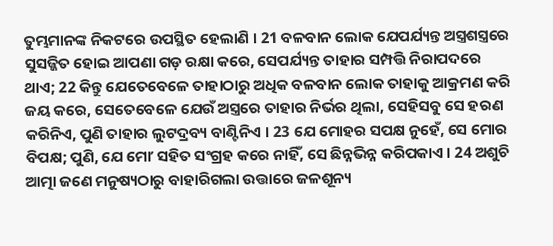ତୁମ୍ଭମାନଙ୍କ ନିକଟରେ ଉପସ୍ଥିତ ହେଲାଣି । 21 ବଳବାନ ଲୋକ ଯେପର୍ଯ୍ୟନ୍ତ ଅସ୍ତ୍ରଶସ୍ତ୍ରରେ ସୁସଜ୍ଜିତ ହୋଇ ଆପଣା ଗଡ଼ ରକ୍ଷା କରେ, ସେପର୍ଯ୍ୟନ୍ତ ତାହାର ସମ୍ପତ୍ତି ନିରାପଦରେ ଥାଏ; 22 କିନ୍ତୁ ଯେତେବେଳେ ତାହାଠାରୁ ଅଧିକ ବଳବାନ ଲୋକ ତାହାକୁ ଆକ୍ରମଣ କରି ଜୟ କରେ, ସେତେବେଳେ ଯେଉଁ ଅସ୍ତ୍ରରେ ତାହାର ନିର୍ଭର ଥିଲା, ସେହିସବୁ ସେ ହରଣ କରିନିଏ, ପୁଣି ତାହାର ଲୁଟଦ୍ରବ୍ୟ ବାଣ୍ଟିନିଏ । 23 ଯେ ମୋହର ସପକ୍ଷ ନୁହେଁ, ସେ ମୋର ବିପକ୍ଷ; ପୁଣି, ଯେ ମୋʼ ସହିତ ସଂଗ୍ରହ କରେ ନାହିଁ, ସେ ଛିନ୍ନଭିନ୍ନ କରିପକାଏ । 24 ଅଶୁଚି ଆତ୍ମା ଜଣେ ମନୁଷ୍ୟଠାରୁ ବାହାରିଗଲା ଉତ୍ତାରେ ଜଳଶୂନ୍ୟ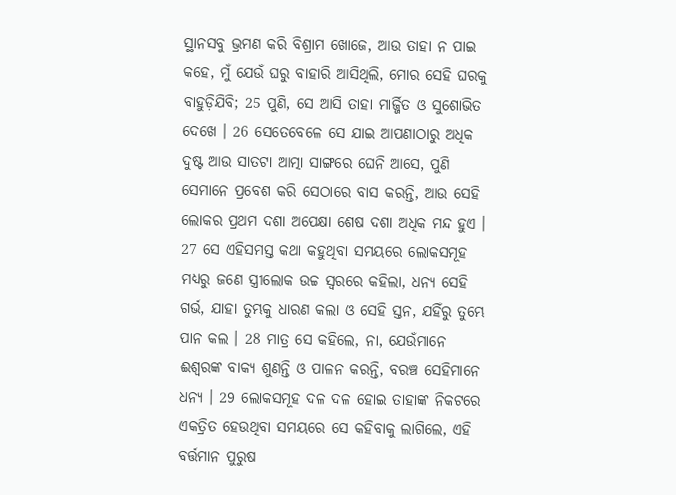ସ୍ଥାନସବୁ ଭ୍ରମଣ କରି ବିଶ୍ରାମ ଖୋଜେ, ଆଉ ତାହା ନ ପାଇ କହେ, ମୁଁ ଯେଉଁ ଘରୁ ବାହାରି ଆସିଥିଲି, ମୋର ସେହି ଘରକୁ ବାହୁଡ଼ିଯିବି; 25 ପୁଣି, ସେ ଆସି ତାହା ମାର୍ଜ୍ଜିତ ଓ ସୁଶୋଭିତ ଦେଖେ । 26 ସେତେବେଳେ ସେ ଯାଇ ଆପଣାଠାରୁ ଅଧିକ ଦୁଷ୍ଟ ଆଉ ସାତଟା ଆତ୍ମା ସାଙ୍ଗରେ ଘେନି ଆସେ, ପୁଣି ସେମାନେ ପ୍ରବେଶ କରି ସେଠାରେ ବାସ କରନ୍ତି, ଆଉ ସେହି ଲୋକର ପ୍ରଥମ ଦଶା ଅପେକ୍ଷା ଶେଷ ଦଶା ଅଧିକ ମନ୍ଦ ହୁଏ । 27 ସେ ଏହିସମସ୍ତ କଥା କହୁଥିବା ସମୟରେ ଲୋକସମୂହ ମଧ୍ୟରୁ ଜଣେ ସ୍ତ୍ରୀଲୋକ ଉଚ୍ଚ ସ୍ଵରରେ କହିଲା, ଧନ୍ୟ ସେହି ଗର୍ଭ, ଯାହା ତୁମ୍ଭକୁ ଧାରଣ କଲା ଓ ସେହି ସ୍ତନ, ଯହିଁରୁ ତୁମ୍ଭେ ପାନ କଲ । 28 ମାତ୍ର ସେ କହିଲେ, ନା, ଯେଉଁମାନେ ଈଶ୍ଵରଙ୍କ ବାକ୍ୟ ଶୁଣନ୍ତି ଓ ପାଳନ କରନ୍ତି, ବରଞ୍ଚ ସେହିମାନେ ଧନ୍ୟ । 29 ଲୋକସମୂହ ଦଳ ଦଳ ହୋଇ ତାହାଙ୍କ ନିକଟରେ ଏକତ୍ରିତ ହେଉଥିବା ସମୟରେ ସେ କହିବାକୁ ଲାଗିଲେ, ଏହି ବର୍ତ୍ତମାନ ପୁରୁଷ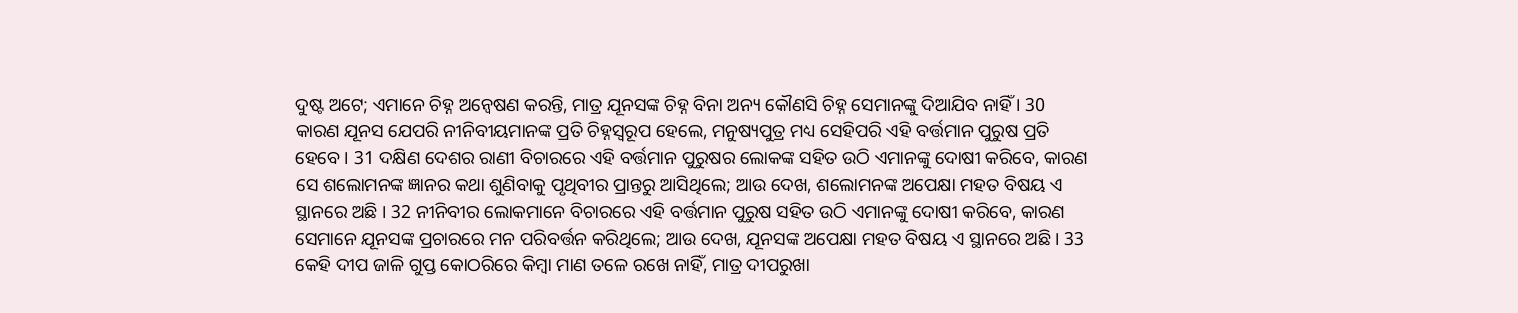ଦୁଷ୍ଟ ଅଟେ; ଏମାନେ ଚିହ୍ନ ଅନ୍ଵେଷଣ କରନ୍ତି, ମାତ୍ର ଯୂନସଙ୍କ ଚିହ୍ନ ବିନା ଅନ୍ୟ କୌଣସି ଚିହ୍ନ ସେମାନଙ୍କୁ ଦିଆଯିବ ନାହିଁ । 30 କାରଣ ଯୂନସ ଯେପରି ନୀନିବୀୟମାନଙ୍କ ପ୍ରତି ଚିହ୍ନସ୍ଵରୂପ ହେଲେ, ମନୁଷ୍ୟପୁତ୍ର ମଧ୍ୟ ସେହିପରି ଏହି ବର୍ତ୍ତମାନ ପୁରୁଷ ପ୍ରତି ହେବେ । 31 ଦକ୍ଷିଣ ଦେଶର ରାଣୀ ବିଚାରରେ ଏହି ବର୍ତ୍ତମାନ ପୁରୁଷର ଲୋକଙ୍କ ସହିତ ଉଠି ଏମାନଙ୍କୁ ଦୋଷୀ କରିବେ, କାରଣ ସେ ଶଲୋମନଙ୍କ ଜ୍ଞାନର କଥା ଶୁଣିବାକୁ ପୃଥିବୀର ପ୍ରାନ୍ତରୁ ଆସିଥିଲେ; ଆଉ ଦେଖ, ଶଲୋମନଙ୍କ ଅପେକ୍ଷା ମହତ ବିଷୟ ଏ ସ୍ଥାନରେ ଅଛି । 32 ନୀନିବୀର ଲୋକମାନେ ବିଚାରରେ ଏହି ବର୍ତ୍ତମାନ ପୁରୁଷ ସହିତ ଉଠି ଏମାନଙ୍କୁ ଦୋଷୀ କରିବେ, କାରଣ ସେମାନେ ଯୂନସଙ୍କ ପ୍ରଚାରରେ ମନ ପରିବର୍ତ୍ତନ କରିଥିଲେ; ଆଉ ଦେଖ, ଯୂନସଙ୍କ ଅପେକ୍ଷା ମହତ ବିଷୟ ଏ ସ୍ଥାନରେ ଅଛି । 33 କେହି ଦୀପ ଜାଳି ଗୁପ୍ତ କୋଠରିରେ କିମ୍ଵା ମାଣ ତଳେ ରଖେ ନାହିଁ, ମାତ୍ର ଦୀପରୁଖା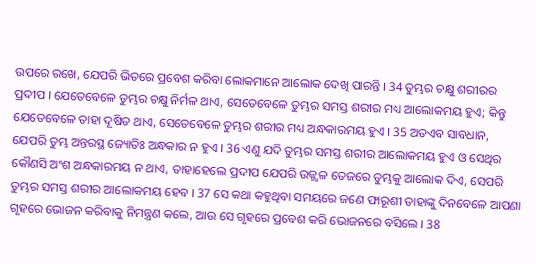ଉପରେ ରଖେ, ଯେପରି ଭିତରେ ପ୍ରବେଶ କରିବା ଲୋକମାନେ ଆଲୋକ ଦେଖି ପାରନ୍ତି । 34 ତୁମ୍ଭର ଚକ୍ଷୁ ଶରୀରର ପ୍ରଦୀପ । ଯେତେବେଳେ ତୁମ୍ଭର ଚକ୍ଷୁ ନିର୍ମଳ ଥାଏ, ସେତେବେଳେ ତୁମ୍ଭର ସମସ୍ତ ଶରୀର ମଧ୍ୟ ଆଲୋକମୟ ହୁଏ; କିନ୍ତୁ ଯେତେବେଳେ ତାହା ଦୂଷିତ ଥାଏ, ସେତେବେଳେ ତୁମ୍ଭର ଶରୀର ମଧ୍ୟ ଅନ୍ଧକାରମୟ ହୁଏ । 35 ଅତଏବ ସାବଧାନ, ଯେପରି ତୁମ୍ଭ ଅନ୍ତରସ୍ଥ ଜ୍ୟୋତିଃ ଅନ୍ଧକାର ନ ହୁଏ । 36 ଏଣୁ ଯଦି ତୁମ୍ଭର ସମସ୍ତ ଶରୀର ଆଲୋକମୟ ହୁଏ ଓ ସେଥିର କୌଣସି ଅଂଶ ଅନ୍ଧକାରମୟ ନ ଥାଏ, ତାହାହେଲେ ପ୍ରଦୀପ ଯେପରି ଉଜ୍ଜ୍ଵଳ ତେଜରେ ତୁମ୍ଭକୁ ଆଲୋକ ଦିଏ, ସେପରି ତୁମ୍ଭର ସମସ୍ତ ଶରୀର ଆଲୋକମୟ ହେବ । 37 ସେ କଥା କହୁଥିବା ସମୟରେ ଜଣେ ଫାରୂଶୀ ତାହାଙ୍କୁ ଦିନବେଳେ ଆପଣା ଗୃହରେ ଭୋଜନ କରିବାକୁ ନିମନ୍ତ୍ରଣ କଲେ, ଆଉ ସେ ଗୃହରେ ପ୍ରବେଶ କରି ଭୋଜନରେ ବସିଲେ । 38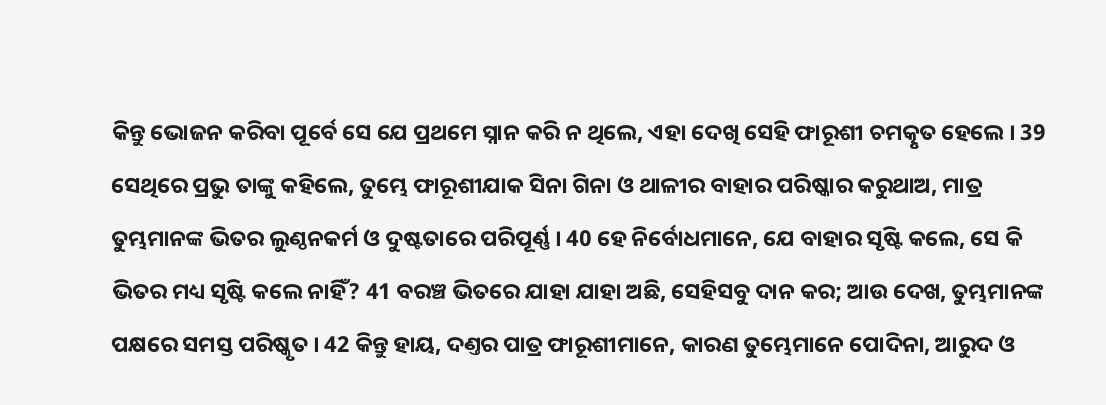କିନ୍ତୁ ଭୋଜନ କରିବା ପୂର୍ବେ ସେ ଯେ ପ୍ରଥମେ ସ୍ନାନ କରି ନ ଥିଲେ, ଏହା ଦେଖି ସେହି ଫାରୂଶୀ ଚମତ୍କୃତ ହେଲେ । 39 ସେଥିରେ ପ୍ରଭୁ ତାଙ୍କୁ କହିଲେ, ତୁମ୍ଭେ ଫାରୂଶୀଯାକ ସିନା ଗିନା ଓ ଥାଳୀର ବାହାର ପରିଷ୍କାର କରୁଥାଅ, ମାତ୍ର ତୁମ୍ଭମାନଙ୍କ ଭିତର ଲୁଣ୍ଠନକର୍ମ ଓ ଦୁଷ୍ଟତାରେ ପରିପୂର୍ଣ୍ଣ । 40 ହେ ନିର୍ବୋଧମାନେ, ଯେ ବାହାର ସୃଷ୍ଟି କଲେ, ସେ କି ଭିତର ମଧ୍ୟ ସୃଷ୍ଟି କଲେ ନାହିଁ? 41 ବରଞ୍ଚ ଭିତରେ ଯାହା ଯାହା ଅଛି, ସେହିସବୁ ଦାନ କର; ଆଉ ଦେଖ, ତୁମ୍ଭମାନଙ୍କ ପକ୍ଷରେ ସମସ୍ତ ପରିଷ୍କୃତ । 42 କିନ୍ତୁ ହାୟ, ଦଣ୍ତର ପାତ୍ର ଫାରୂଶୀମାନେ, କାରଣ ତୁମ୍ଭେମାନେ ପୋଦିନା, ଆରୁଦ ଓ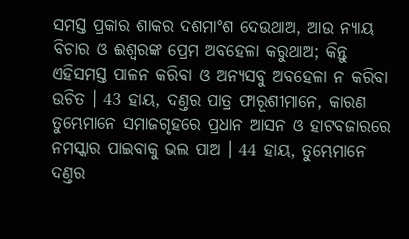ସମସ୍ତ ପ୍ରକାର ଶାକର ଦଶମାଂଶ ଦେଉଥାଅ, ଆଉ ନ୍ୟାୟ ବିଚାର ଓ ଈଶ୍ଵରଙ୍କ ପ୍ରେମ ଅବହେଳା କରୁଥାଅ; କିନ୍ତୁ ଏହିସମସ୍ତ ପାଳନ କରିବା ଓ ଅନ୍ୟସବୁ ଅବହେଳା ନ କରିବା ଉଚିତ । 43 ହାୟ, ଦଣ୍ତର ପାତ୍ର ଫାରୂଶୀମାନେ, କାରଣ ତୁମ୍ଭେମାନେ ସମାଜଗୃହରେ ପ୍ରଧାନ ଆସନ ଓ ହାଟବଜାରରେ ନମସ୍କାର ପାଇବାକୁ ଭଲ ପାଅ । 44 ହାୟ, ତୁମ୍ଭେମାନେ ଦଣ୍ତର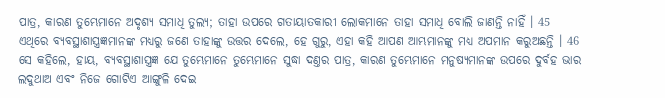ପାତ୍ର, କାରଣ ତୁମ୍ଭେମାନେ ଅଦୃଶ୍ୟ ସମାଧି ତୁଲ୍ୟ; ତାହା ଉପରେ ଗତାୟାତକାରୀ ଲୋକମାନେ ତାହା ସମାଧି ବୋଲି ଜାଣନ୍ତି ନାହିଁ । 45 ଏଥିରେ ବ୍ୟବସ୍ଥାଶାସ୍ତ୍ରଜ୍ଞମାନଙ୍କ ମଧ୍ୟରୁ ଜଣେ ତାହାଙ୍କୁ ଉତ୍ତର ଦେଲେ, ହେ ଗୁରୁ, ଏହା କହି ଆପଣ ଆମ୍ଭମାନଙ୍କୁ ମଧ୍ୟ ଅପମାନ କରୁଅଛନ୍ତି । 46 ସେ କହିଲେ, ହାୟ, ବ୍ୟବସ୍ଥାଶାସ୍ତ୍ରଜ୍ଞ ଯେ ତୁମ୍ଭେମାନେ ତୁମ୍ଭେମାନେ ସୁଦ୍ଧା ଦଣ୍ତର ପାତ୍ର, କାରଣ ତୁମ୍ଭେମାନେ ମନୁଷ୍ୟମାନଙ୍କ ଉପରେ ଦୁର୍ବହ ଭାର ଲଦୁଥାଅ ଏବଂ ନିଜେ ଗୋଟିଏ ଆଙ୍ଗୁଳି ଦେଇ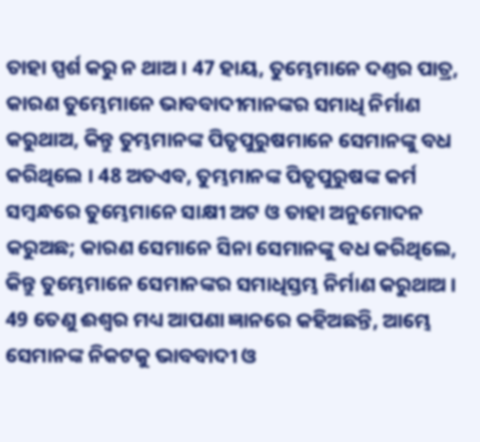ତାହା ସ୍ପର୍ଶ କରୁ ନ ଥାଅ । 47 ହାୟ, ତୁମ୍ଭେମାନେ ଦଣ୍ତର ପାତ୍ର, କାରଣ ତୁମ୍ଭେମାନେ ଭାବବାଦୀମାନଙ୍କର ସମାଧି ନିର୍ମାଣ କରୁଥାଅ, କିନ୍ତୁ ତୁମ୍ଭମାନଙ୍କ ପିତୃପୁରୁଷମାନେ ସେମାନଙ୍କୁ ବଧ କରିଥିଲେ । 48 ଅତଏବ, ତୁମ୍ଭମାନଙ୍କ ପିତୃପୁରୁଷଙ୍କ କର୍ମ ସମ୍ଵନ୍ଧରେ ତୁମ୍ଭେମାନେ ସାକ୍ଷୀ ଅଟ ଓ ତାହା ଅନୁମୋଦନ କରୁଅଛ; କାରଣ ସେମାନେ ସିନା ସେମାନଙ୍କୁ ବଧ କରିଥିଲେ, କିନ୍ତୁ ତୁମ୍ଭେମାନେ ସେମାନଙ୍କର ସମାଧିସ୍ତମ୍ଭ ନିର୍ମାଣ କରୁଥାଅ । 49 ତେଣୁ ଈଶ୍ଵର ମଧ୍ୟ ଆପଣା ଜ୍ଞାନରେ କହିଅଛନ୍ତି, ଆମ୍ଭେ ସେମାନଙ୍କ ନିକଟକୁ ଭାବବାଦୀ ଓ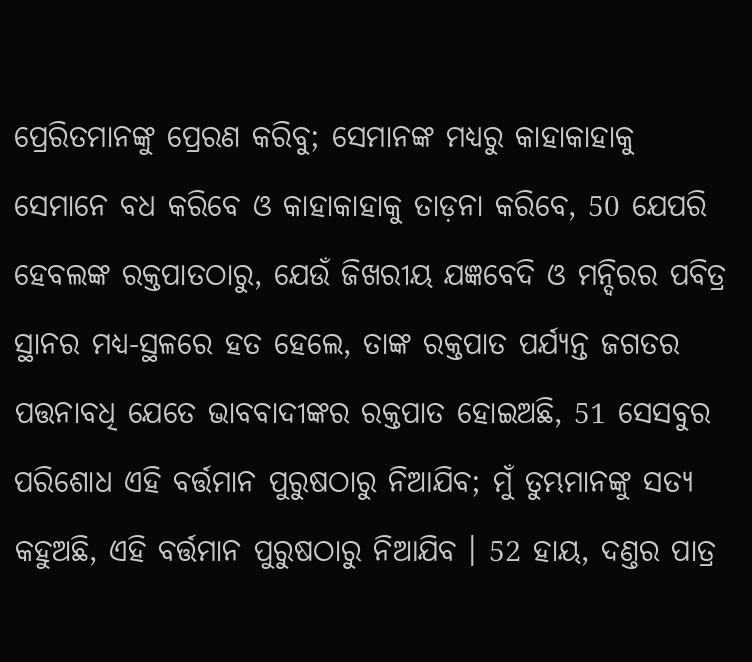ପ୍ରେରିତମାନଙ୍କୁ ପ୍ରେରଣ କରିବୁ; ସେମାନଙ୍କ ମଧ୍ୟରୁ କାହାକାହାକୁ ସେମାନେ ବଧ କରିବେ ଓ କାହାକାହାକୁ ତାଡ଼ନା କରିବେ, 50 ଯେପରି ହେବଲଙ୍କ ରକ୍ତପାତଠାରୁ, ଯେଉଁ ଜିଖରୀୟ ଯଜ୍ଞବେଦି ଓ ମନ୍ଦିରର ପବିତ୍ର ସ୍ଥାନର ମଧ୍ୟ-ସ୍ଥଳରେ ହତ ହେଲେ, ତାଙ୍କ ରକ୍ତପାତ ପର୍ଯ୍ୟନ୍ତ ଜଗତର ପତ୍ତନାବଧି ଯେତେ ଭାବବାଦୀଙ୍କର ରକ୍ତପାତ ହୋଇଅଛି, 51 ସେସବୁର ପରିଶୋଧ ଏହି ବର୍ତ୍ତମାନ ପୁରୁଷଠାରୁ ନିଆଯିବ; ମୁଁ ତୁମ୍ଭମାନଙ୍କୁ ସତ୍ୟ କହୁଅଛି, ଏହି ବର୍ତ୍ତମାନ ପୁରୁଷଠାରୁ ନିଆଯିବ । 52 ହାୟ, ଦଣ୍ତର ପାତ୍ର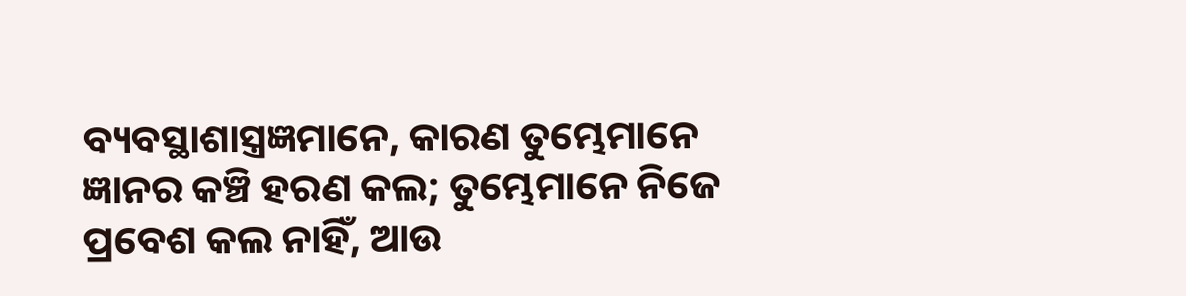ବ୍ୟବସ୍ଥାଶାସ୍ତ୍ରଜ୍ଞମାନେ, କାରଣ ତୁମ୍ଭେମାନେ ଜ୍ଞାନର କଞ୍ଚି ହରଣ କଲ; ତୁମ୍ଭେମାନେ ନିଜେ ପ୍ରବେଶ କଲ ନାହିଁ, ଆଉ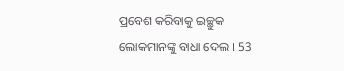ପ୍ରବେଶ କରିବାକୁ ଇଚ୍ଛୁକ ଲୋକମାନଙ୍କୁ ବାଧା ଦେଲ । 53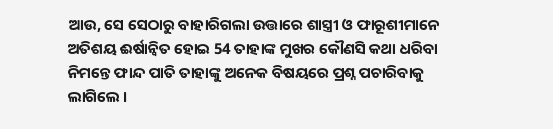ଆଉ, ସେ ସେଠାରୁ ବାହାରିଗଲା ଉତ୍ତାରେ ଶାସ୍ତ୍ରୀ ଓ ଫାରୂଶୀମାନେ ଅତିଶୟ ଈର୍ଷାନ୍ଵିତ ହୋଇ 54 ତାହାଙ୍କ ମୁଖର କୌଣସି କଥା ଧରିବା ନିମନ୍ତେ ଫାନ୍ଦ ପାତି ତାହାଙ୍କୁ ଅନେକ ବିଷୟରେ ପ୍ରଶ୍ନ ପଚାରିବାକୁ ଲାଗିଲେ ।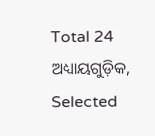Total 24 ଅଧ୍ୟାୟଗୁଡ଼ିକ, Selected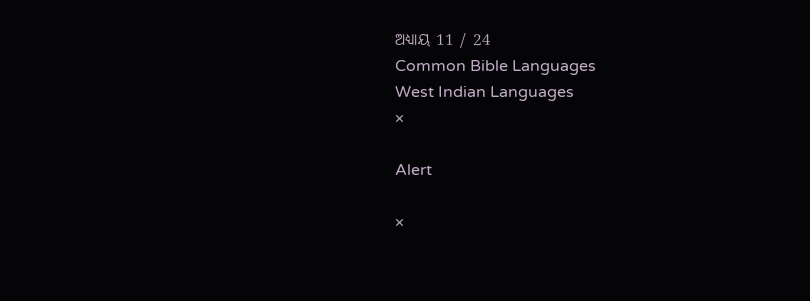ଅଧ୍ୟାୟ 11 / 24
Common Bible Languages
West Indian Languages
×

Alert

×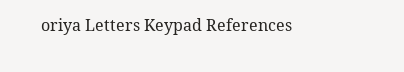oriya Letters Keypad References